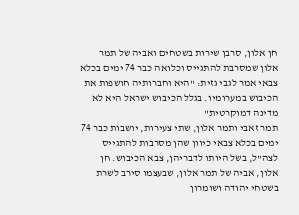חן אלון, סרבן שירות בשטחים ואביה של תמר אלון שמסרבת להתגייס וכלואה כבר 74 ימים בכלא צבאי אמר לגבי גזית: "היא וחברותיה חושפות את הכיבוש במערומיו. בגלל הכיבוש ישראל היא לא מדינה דמוקרטית"
תמר זאבי ותמר אלון, שתי צעירות, יושבות כבר 74 ימים בכלא צבאי כיוון שהן מסרבות להתגייס לצה"ל, בשל היותו לדבריהן, צבא הכיבוש. חן אלון, אביה של תמר אלון, שבעצמו סירב לשרת בשטחי יהודה ושומרון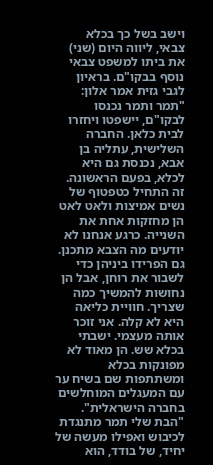וישב בשל כך בכלא צבאי, ליווה היום (שני) את ביתו למשפט צבאי נוסף בבקו"ם. בראיון לגבי גזית אמר אלון: "תמר ותמר נכנסו לבקו"ם, יישפטו ויחזרו לבית כלאן. החברה השלישית, עתליה בן אבא, נכנסת גם היא לכלא, בפעם הראשונה. זה התחיל כטפטוף של נשים אמיצות ולאט לאט הן מחזקות אחת את השנייה. כרגע אנחנו לא יודעים מה הצבא מתכנן. גם הפרידו ביניהן כדי לשבור את רוחן, אבל הן נחושות להמשיך כמה שצריך. חוויית כליאה היא לא קלה. אני זוכר אותה מעצמי. ישבתי בכלא שש. הן מאוד לא מפונקות בכלא ומשתתפות שם בשיח ער עם המעגלים המוחלשים בחברה הישראלית".
"הבת שלי תמר מתנגדת לכיבוש ואפילו מעשה של יחיד, של בודד, הוא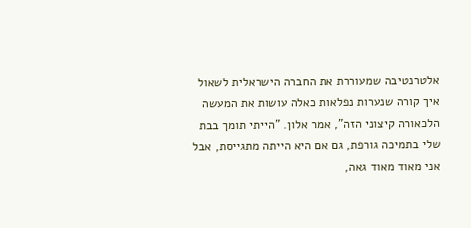אלטרנטיבה שמעוררת את החברה הישראלית לשאול איך קורה שנערות נפלאות כאלה עושות את המעשה הלכאורה קיצוני הזה", אמר אלון. "הייתי תומך בבת שלי בתמיכה גורפת, גם אם היא הייתה מתגייסת, אבל אני מאוד מאוד גאה,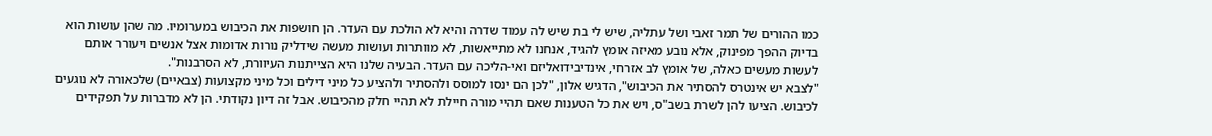כמו ההורים של תמר זאבי ושל עתליה, שיש לי בת שיש לה עמוד שדרה והיא לא הולכת עם העדר. הן חושפות את הכיבוש במערומיו. מה שהן עושות הוא בדיוק ההפך מפינוק, אלא נובע מאיזה אומץ להגיד, אנחנו לא מתייאשות, לא מוותרות ועושות מעשה שידליק נורות אדומות אצל אנשים ויעורר אותם לעשות מעשים כאלה, של אומץ לב אזרחי, אינדיבידואליזם ואי-הליכה עם העדר. הבעיה שלנו היא הצייתנות העיוורת, לא הסרבנות".
"לצבא יש אינטרס להסתיר את הכיבוש", הדגיש אלון, "לכן הם ינסו למוסס ולהסתיר ולהציע כל מיני דילים וכל מיני מקצועות (צבאיים) שלכאורה לא נוגעים לכיבוש. הציעו להן לשרת בשב"ס, ויש את כל הטענות שאם תהיי מורה חיילת לא תהיי חלק מהכיבוש. אבל זה דיון נקודתי. הן לא מדברות על תפקידים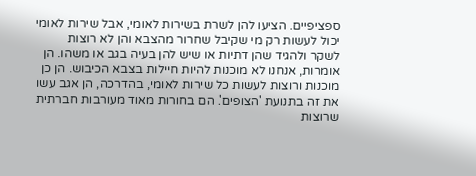ספציפיים. הציעו להן לשרת בשירות לאומי, אבל שירות לאומי יכול לעשות רק מי שקיבל שחרור מהצבא והן לא רוצות לשקר ולהגיד שהן דתיות או שיש להן בעיה בגב או משהו. הן אומרות, אנחנו לא מוכנות להיות חיילות בצבא הכיבוש. הן כן מוכנות ורוצות לעשות כל שירות לאומי, בהדרכה, הן אגב עשו את זה בתנועת 'הצופים'. הם בחורות מאוד מעורבות חברתית שרוצות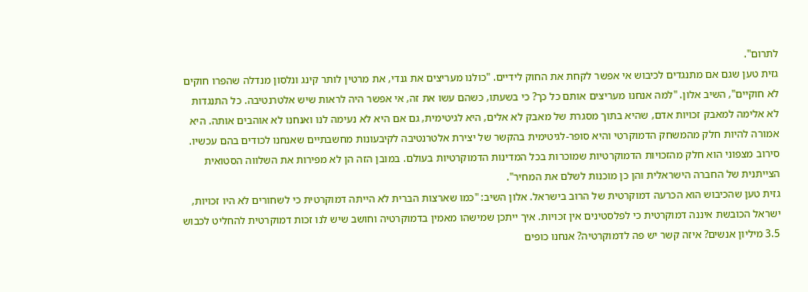לתרום".
גזית טען שגם אם מתנגדים לכיבוש אי אפשר לקחת את החוק לידיים. "כולנו מעריצים את גנדי, את מרטין לותר קינג ונלסון מנדלה שהפרו חוקים לא חוקיים", השיב אלון. "למה אנחנו מעריצים אותם כל כך? כי בשעתו, כשהם עשו את זה, אי אפשר היה לראות שיש אלטרנטיבה. כל התנגדות לא אלימה למאבק זכויות אדם, שהיא בתוך מסגרת של מאבק לא אלים, היא לגיטימית, גם אם היא לא נעימה לנו ואנחנו לא אוהבים אותה. היא אמורה להיות חלק מהמשחק הדמוקרטי והיא סופר-לגיטימית בהקשר של יצירת אלטרנטיבה לקיבעונות מחשבתיים שאנחנו לכודים בהם עכשיו. סירוב מצפוני הוא חלק מהזכויות הדמוקרטיות שמוכרות בכל המדינות הדמוקרטיות בעולם. במובן הזה הן לא מפירות את השלווה הסטואית הצייתנית של החברה הישראלית והן כן מוכנות לשלם את המחיר".
גזית טען שהכיבוש הוא הכרעה דמוקרטית של הרוב בישראל. אלון השיב: "כמו שארצות הברית לא הייתה דמוקרטית כי לשחורים לא היו זכויות, ישראל הכובשת איננה דמוקרטית כי לפלסטינים אין זכויות. איך ייתכן שמישהו מאמין בדמוקרטיה וחושב שיש לנו זכות דמוקרטית להחליט לכבוש 3.5 מיליון אנשים? איזה קשר יש פה לדמוקרטיה? אנחנו כופים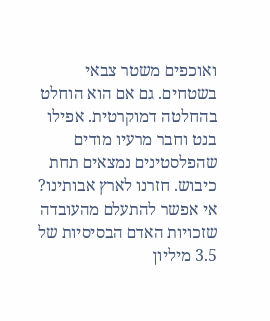ואוכפים משטר צבאי בשטחים. גם אם הוא הוחלט בהחלטה דמוקרטית. אפילו בנט וחבר מרעיו מודים שהפלסטינים נמצאים תחת כיבוש. חזרנו לארץ אבותינו? אי אפשר להתעלם מהעובדה שזכויות האדם הבסיסיות של 3.5 מיליון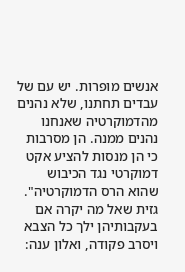אנשים מופרות. יש עם של עבדים תחתנו, שלא נהנים מהדמוקרטיה שאנחנו נהנים ממנה. הן מסרבות כי הן מנסות להציע אקט דמוקרטי נגד הכיבוש שהוא הרס הדמוקרטיה".
גזית שאל מה יקרה אם בעקבותיהן ילך כל הצבא ויסרב פקודה, ואלון ענה: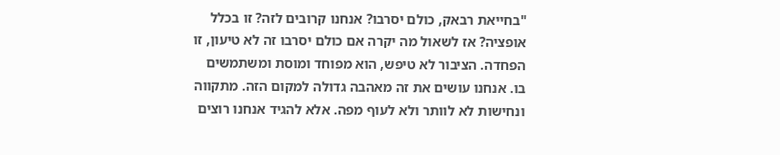"בחייאת רבאק, כולם יסרבו? אנחנו קרובים לזה? זו בכלל אופציה? אז לשאול מה יקרה אם כולם יסרבו זה לא טיעון, זו הפחדה. הציבור לא טיפש, הוא מפוחד ומוסת ומשתמשים בו. אנחנו עושים את זה מאהבה גדולה למקום הזה. מתקווה ונחישות לא לוותר ולא לעוף מפה. אלא להגיד אנחנו רוצים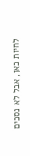לחיות כאן, אבל לא נסכים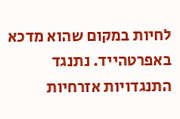לחיות במקום שהוא מדכא באפרטהייד. נתנגד התנגדויות אזרחיות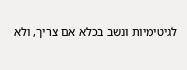לגיטימיות ונשב בכלא אם צריך, ולא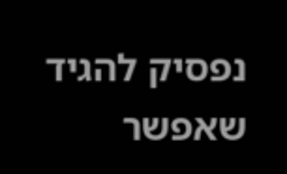נפסיק להגיד שאפשר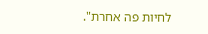לחיות פה אחרת".